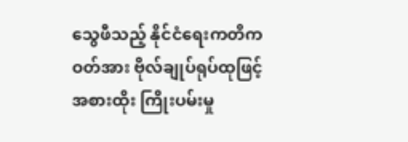သွေဖီသည့် နိုင်ငံရေးကတိကဝတ်အား ဗိုလ်ချုပ်ရုပ်ထုဖြင့် အစားထိုး ကြိုးပမ်းမှု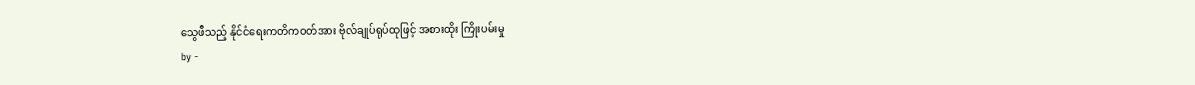သွေဖီသည့် နိုင်ငံရေးကတိကဝတ်အား ဗိုလ်ချုပ်ရုပ်ထုဖြင့် အစားထိုး ကြိုးပမ်းမှု
by -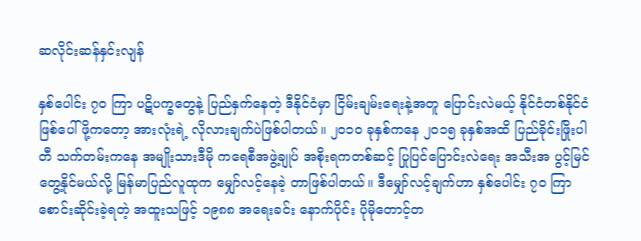ဆလိုင်းဆန်နှင်းလျန်

နှစ်ပေါင်း ၇၀ ကြာ ပဋိပက္ခတွေနဲ့ ပြည်နှက်နေတဲ့ ဒီနိုင်ငံမှာ ငြိမ်းချမ်းရေးနဲ့အတူ ပြောင်းလဲမယ့် နိုင်ငံတစ်နိုင်ငံ ဖြစ်ပေါ်ဖို့ကတော့ အားလုံးရဲ့ လိုလားချက်ပဲဖြစ်ပါတယ်။ ၂၀၁၀ ခုနှစ်ကနေ ၂၀၁၅ ခုနှစ်အထိ ပြည်ခိုင်းဖြိုးပါတီ သက်တမ်းကနေ အမျိုးသားဒီမို ကရေစီအဖွဲ့ချုပ် အစိုးရကတစ်ဆင့် ပြုပြင်ပြောင်းလဲရေး အသီးအ ပွင့်မြင်တွေ့နိုင်မယ်လို့ မြန်မာပြည်လူထုက မျှော်လင့်နေခဲ့ တာဖြစ်ပါတယ်။ ဒီမျှော်လင့်ချက်ဟာ နှစ်ပေါင်း ၇၀ ကြာ စောင်းဆိုင်းခဲ့ရတဲ့ အထူးသဖြင့် ၁၉၈၈ အရေးခင်း နောက်ပိုင်း ပိုမိုတောင့်တ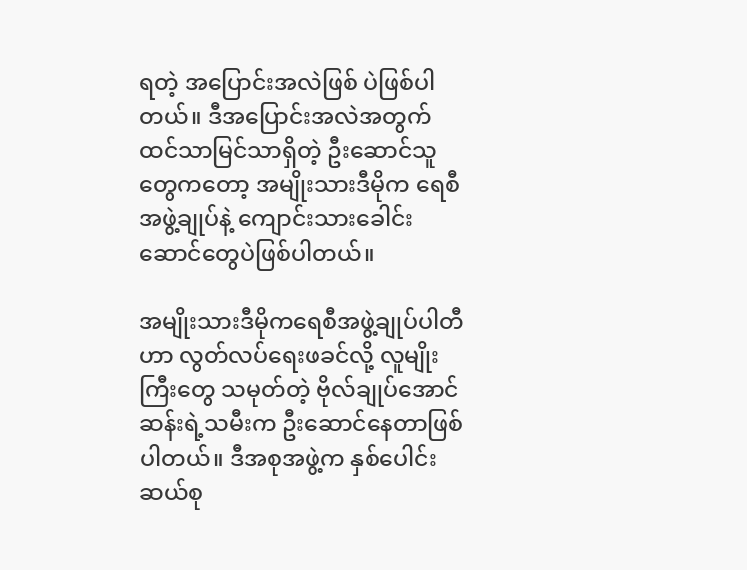ရတဲ့ အပြောင်းအလဲဖြစ် ပဲဖြစ်ပါတယ်။ ဒီအပြောင်းအလဲအတွက် ထင်သာမြင်သာရှိတဲ့ ဦးဆောင်သူတွေကတော့ အမျိုးသားဒီမိုက ရေစီအဖွဲ့ချုပ်နဲ့ ကျောင်းသားခေါင်းဆောင်တွေပဲဖြစ်ပါတယ်။

အမျိုးသားဒီမိုကရေစီအဖွဲ့ချုပ်ပါတီဟာ လွတ်လပ်ရေးဖခင်လို့ လူမျိုးကြီးတွေ သမုတ်တဲ့ ဗိုလ်ချုပ်အောင်ဆန်းရဲ့သမီးက ဦးဆောင်နေတာဖြစ်ပါတယ်။ ဒီအစုအဖွဲ့က နှစ်ပေါင်း ဆယ်စု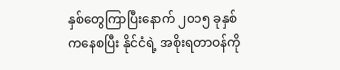နှစ်တွေကြာပြီးနောက် ၂၀၁၅ ခုနှစ်ကနေစပြီး နိုင်ငံရဲ့ အစိုးရတာဝန်ကို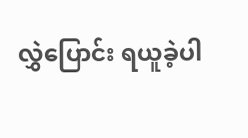လွှဲပြောင်း ရယူခဲ့ပါ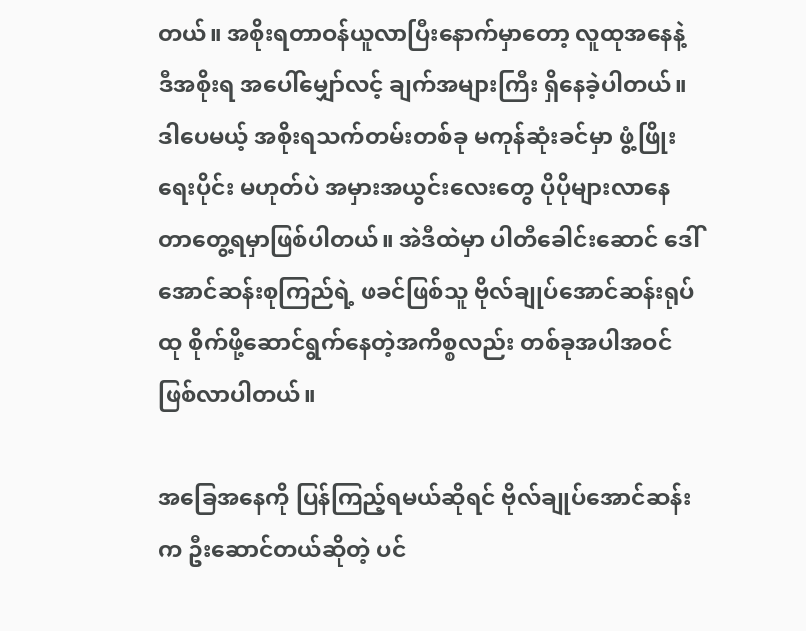တယ်။ အစိုးရတာဝန်ယူလာပြီးနောက်မှာတော့ လူထုအနေနဲ့ ဒီအစိုးရ အပေါ်မျှော်လင့် ချက်အများကြီး ရှိနေခဲ့ပါတယ်။ ဒါပေမယ့် အစိုးရသက်တမ်းတစ်ခု မကုန်ဆုံးခင်မှာ ဖွံ့ဖြိုးရေးပိုင်း မဟုတ်ပဲ အမှားအယွင်းလေးတွေ ပိုပိုများလာနေ တာတွေ့ရမှာဖြစ်ပါတယ်။ အဲဒီထဲမှာ ပါတီခေါင်းဆောင် ဒေါ်အောင်ဆန်းစုကြည်ရဲ့ ဖခင်ဖြစ်သူ ဗိုလ်ချုပ်အောင်ဆန်းရုပ်ထု စိုက်ဖို့ဆောင်ရွက်နေတဲ့အကိစ္စလည်း တစ်ခုအပါအဝင်ဖြစ်လာပါတယ်။

အခြေအနေကို ပြန်ကြည့်ရမယ်ဆိုရင် ဗိုလ်ချုပ်အောင်ဆန်းက ဦးဆောင်တယ်ဆိုတဲ့ ပင်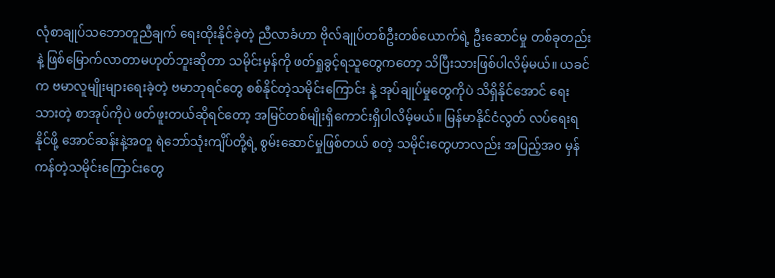လုံစာချုပ်သဘောတူညီချက် ရေးထိုးနိုင်ခဲ့တဲ့ ညီလာခံဟာ ဗိုလ်ချုပ်တစ်ဦးတစ်ယောက်ရဲ့ ဦးဆောင်မှု တစ်ခုတည်းနဲ့ ဖြစ်မြောက်လာတာမဟုတ်ဘူးဆိုတာ သမိုင်းမှန်ကို ဖတ်ရှုခွင့်ရသူတွေကတော့ သိပြီးသားဖြစ်ပါလိမ့်မယ်။ ယခင်က ဗမာလူမျိုးများရေးခဲ့တဲ့ ဗမာဘုရင်တွေ စစ်နိုင်တဲ့သမိုင်းကြောင်း နဲ့ အုပ်ချုပ်မှုတွေကိုပဲ သိရှိနိုင်အောင် ရေးသားတဲ့ စာအုပ်ကိုပဲ ဖတ်ဖူးတယ်ဆိုရင်တော့ အမြင်တစ်မျိုးရှိကောင်းရှိပါလိမ့်မယ်။ မြန်မာနိုင်ငံလွတ် လပ်ရေးရနိုင်ဖို့ အောင်ဆန်းနဲ့အတူ ရဲဘော်သုံးကျိပ်တို့ရဲ့ စွမ်းဆောင်မှုဖြစ်တယ် စတဲ့ သမိုင်းတွေဟာလည်း အပြည့်အ၀ မှန်ကန်တဲ့သမိုင်းကြောင်းတွေ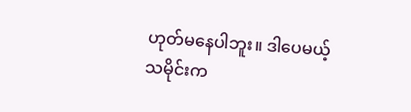ဟုတ်မနေပါဘူး။ ဒါပေမယ့် သမိုင်းက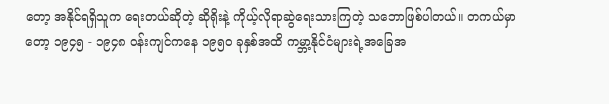တော့ အနိုင်ရရှိသူက ရေးတယ်ဆိုတဲ့ ဆိုရိုးနဲ့ ကိုယ့်လိုရာဆွဲရေးသားကြတဲ့ သဘောဖြစ်ပါတယ်။ တကယ်မှာတော့ ၁၉၄၅ - ၁၉၄၈ ဝန်းကျင်ကနေ ၁၉၅၀ ခုနှစ်အထိ ကမ္ဘာ့နိုင်ငံများရဲ့အခြေအ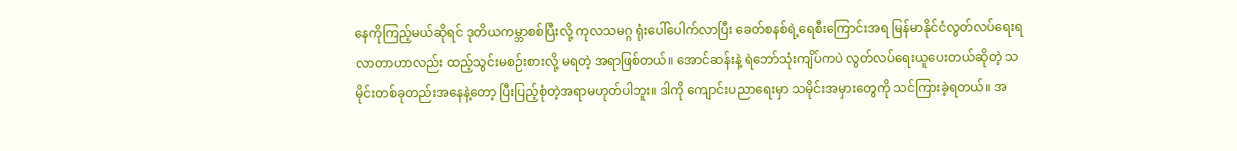နေကိုကြည့်မယ်ဆိုရင် ဒုတိယကမ္ဘာစစ်ပြီးလို့ ကုလသမဂ္ဂ ရုံးပေါ်ပေါက်လာပြီး ခေတ်စနစ်ရဲ့ရေစီးကြောင်းအရ မြန်မာနိုင်ငံလွတ်လပ်ရေးရ လာတာဟာလည်း ထည့်သွင်းမစဉ်းစားလို့ မရတဲ့ အရာဖြစ်တယ်။ အောင်ဆန်းနဲ့ ရဲဘော်သုံးကျိပ်ကပဲ လွတ်လပ်ရေးယူပေးတယ်ဆိုတဲ့ သမိုင်းတစ်ခုတည်းအနေနဲ့တော့ ပြီးပြည့်စုံတဲ့အရာမဟုတ်ပါဘူး။ ဒါကို ကျောင်းပညာရေးမှာ သမိုင်းအမှားတွေကို သင်ကြားခဲ့ရတယ်။ အ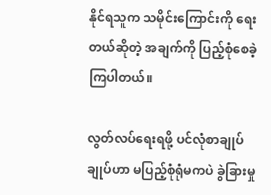နိုင်ရသူက သမိုင်းကြောင်းကို ရေးတယ်ဆိုတဲ့ အချက်ကို ပြည့်စုံစေခဲ့ကြပါတယ်။

လွတ်လပ်ရေးရဖို့ ပင်လုံစာချုပ်ချုပ်ဟာ မပြည့်စုံရုံမကပဲ ခွဲခြားမှု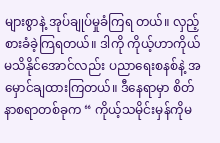များစွာနဲ့ အုပ်ချုပ်မှုခံကြရ တယ်။ လှည့်စားခံခဲ့ကြရတယ်။ ဒါကို ကိုယ့်ဟာကိုယ်မသိနိုင်အောင်လည်း ပညာရေးစနစ်နဲ့ အမှောင်ချထားကြတယ်။ ဒီနေရာမှာ စိတ်နာစရာတစ်ခုက “ ကိုယ့်သမိုင်းမှန်ကိုမ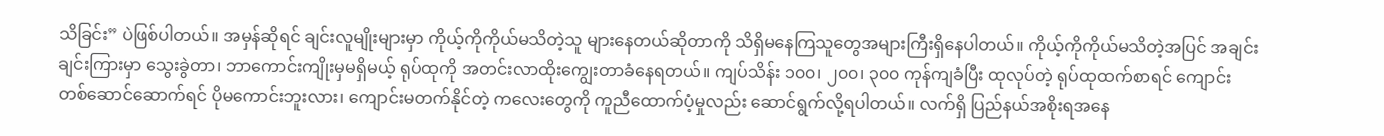သိခြင်း” ပဲဖြစ်ပါတယ်။ အမှန်ဆိုရင် ချင်းလူမျိုးများမှာ ကိုယ့်ကိုကိုယ်မသိတဲ့သူ များနေတယ်ဆိုတာကို သိရှိမနေကြသူတွေအများကြီးရှိနေပါတယ်။ ကိုယ့်ကိုကိုယ်မသိတဲ့အပြင် အချင်းချင်းကြားမှာ သွေးခွဲတာ၊ ဘာကောင်းကျိုးမှမရှိမယ့် ရုပ်ထုကို အတင်းလာထိုးကျွေးတာခံနေရတယ်။ ကျပ်သိန်း ၁၀၀၊ ၂၀၀၊ ၃၀၀ ကုန်ကျခံပြီး ထုလုပ်တဲ့ ရုပ်ထုထက်စာရင် ကျောင်း တစ်ဆောင်ဆောက်ရင် ပိုမကောင်းဘူးလား၊ ကျောင်းမတက်နိုင်တဲ့ ကလေးတွေကို ကူညီထောက်ပံ့မှုလည်း ဆောင်ရွက်လို့ရပါတယ်။ လက်ရှိ ပြည်နယ်အစိုးရအနေ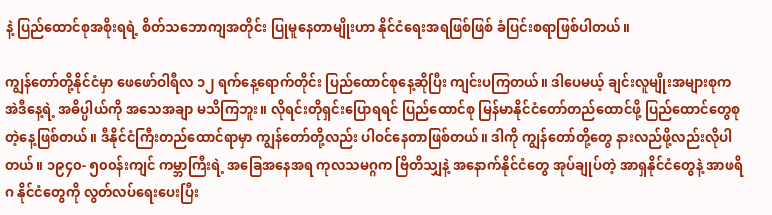နဲ့ ပြည်ထောင်စုအစိုးရရဲ့ စိတ်သဘောကျအတိုင်း ပြုမူနေတာမျိုးဟာ နိုင်ငံရေးအရဖြစ်ဖြစ် ခံပြင်းစရာဖြစ်ပါတယ်။

ကျွန်တော်တို့နိုင်ငံမှာ ဖေဖော်ဝါရီလ ၁၂ ရက်နေ့ရောက်တိုင်း ပြည်ထောင်စုနေ့ဆိုပြီး ကျင်းပကြတယ်။ ဒါပေမယ့် ချင်းလူမျိုးအများစုက အဲဒီနေ့ရဲ့ အဓိပ္ပါယ်ကို အသေအချာ မသိကြဘူး။ လိုရင်းတိုရှင်းပြောရရင် ပြည်ထောင်စု မြန်မာနိုင်ငံတော်တည်ထောင်ဖို့ ပြည်ထောင်တွေစုတဲ့နေ့ဖြစ်တယ်။ ဒီနိုင်ငံကြီးတည်ထောင်ရာမှာ ကျွန်တော်တို့လည်း ပါဝင်နေတာဖြစ်တယ်။ ဒါကို ကျွန်တော်တို့တွေ နားလည်ဖို့လည်းလိုပါတယ်။ ၁၉၄၀- ၅၀၀န်းကျင် ကမ္ဘာကြီးရဲ့ အခြေအနေအရ ကုလသမဂ္ဂက ဗြိတိသျှနဲ့ အနောက်နိုင်ငံတွေ အုပ်ချုပ်တဲ့ အာရှနိုင်ငံတွေနဲ့ အာဖရိဂ နိုင်ငံတွေကို လွတ်လပ်ရေးပေးပြီး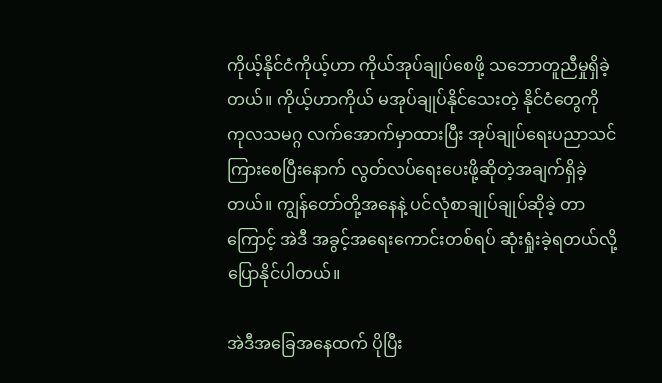ကိုယ့်နိုင်ငံကိုယ့်ဟာ ကိုယ်အုပ်ချုပ်စေဖို့ သဘောတူညီမှုရှိခဲ့တယ်။ ကိုယ့်ဟာကိုယ် မအုပ်ချုပ်နိုင်သေးတဲ့ နိုင်ငံတွေကို ကုလသမဂ္ဂ လက်အောက်မှာထားပြီး အုပ်ချုပ်ရေးပညာသင်ကြားစေပြီးနောက် လွတ်လပ်ရေးပေးဖို့ဆိုတဲ့အချက်ရှိခဲ့တယ်။ ကျွန်တော်တို့အနေနဲ့ ပင်လုံစာချုပ်ချုပ်ဆိုခဲ့ တာကြောင့် အဲဒီ အခွင့်အရေးကောင်းတစ်ရပ် ဆုံးရှုံးခဲ့ရတယ်လို့ ပြောနိုင်ပါတယ်။

အဲဒီအခြေအနေထက် ပိုပြီး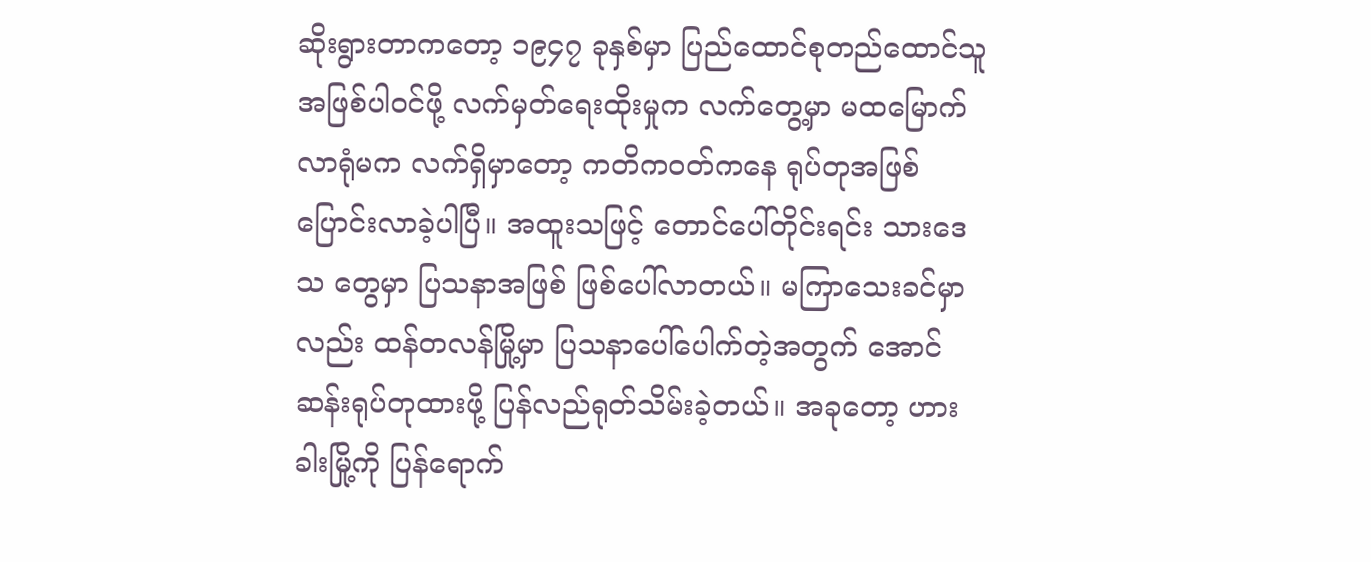ဆိုးရွားတာကတော့ ၁၉၄၇ ခုနှစ်မှာ ပြည်ထောင်စုတည်ထောင်သူ အဖြစ်ပါဝင်ဖို့ လက်မှတ်ရေးထိုးမှုက လက်တွေ့မှာ မထမြောက်လာရုံမက လက်ရှိမှာတော့ ကတိကဝတ်ကနေ ရုပ်တုအဖြစ် ပြောင်းလာခဲ့ပါပြီ။ အထူးသဖြင့် တောင်ပေါ်တိုင်းရင်း သားဒေသ တွေမှာ ပြသနာအဖြစ် ဖြစ်ပေါ်လာတယ်။ မကြာသေးခင်မှာလည်း ထန်တလန်မြို့မှာ ပြသနာပေါ်ပေါက်တဲ့အတွက် အောင်ဆန်းရုပ်တုထားဖို့ ပြန်လည်ရုတ်သိမ်းခဲ့တယ်။ အခုတော့ ဟားခါးမြို့ကို ပြန်ရောက်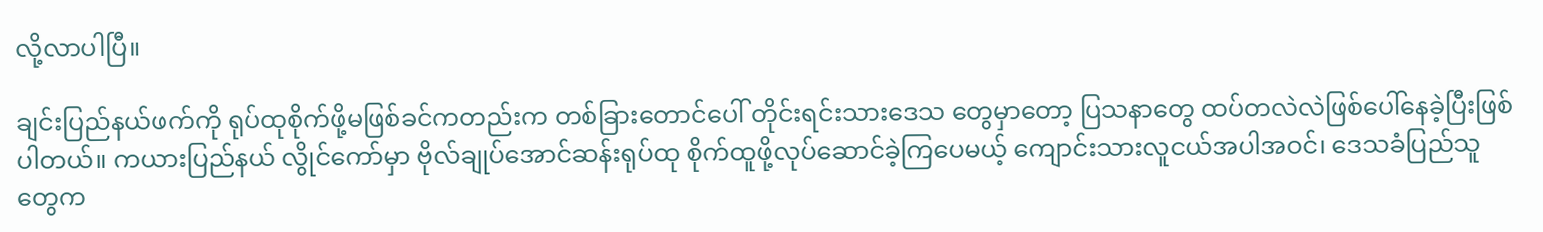လို့လာပါပြီ။

ချင်းပြည်နယ်ဖက်ကို ရုပ်ထုစိုက်ဖို့မဖြစ်ခင်ကတည်းက တစ်ခြားတောင်ပေါ် တိုင်းရင်းသားဒေသ တွေမှာတော့ ပြသနာတွေ ထပ်တလဲလဲဖြစ်ပေါ်နေခဲ့ပြီးဖြစ်ပါတယ်။ ကယားပြည်နယ် လွိုင်ကော်မှာ ဗိုလ်ချုပ်အောင်ဆန်းရုပ်ထု စိုက်ထူဖို့လုပ်ဆောင်ခဲ့ကြပေမယ့် ကျောင်းသားလူငယ်အပါအဝင်၊ ဒေသခံပြည်သူတွေက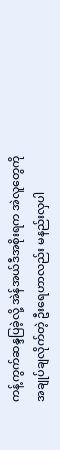ကန့်ကွက်ဆန္ဒပြခဲ့လို့ အဲန်အယ်ဒီအစိုးရက အဲလူတွေကို အချုပ်ချလိုက်တဲ့ ဦးရေဟာလည်း မနည်းလှပါ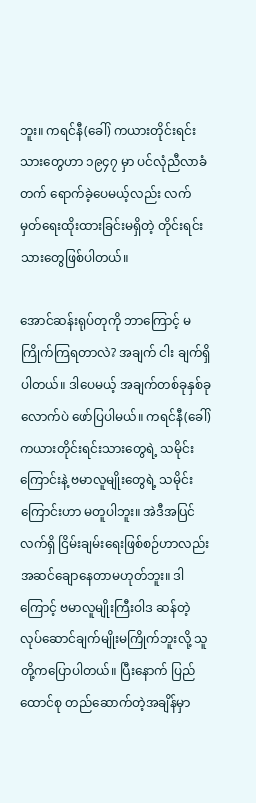ဘူး။ ကရင်နီ(ခေါ်) ကယားတိုင်းရင်းသားတွေဟာ ၁၉၄၇ မှာ ပင်လုံညီလာခံတက် ရောက်ခဲ့ပေမယ့်လည်း လက်မှတ်ရေးထိုးထားခြင်းမရှိတဲ့ တိုင်းရင်းသားတွေဖြစ်ပါတယ်။

အောင်ဆန်းရုပ်တုကို ဘာကြောင့် မကြိုက်ကြရတာလဲ? အချက် ငါး ချက်ရှိပါတယ်။ ဒါပေမယ့် အချက်တစ်ခုနှစ်ခုလောက်ပဲ ဖော်ပြပါမယ်။ ကရင်နီ(ခေါ်) ကယားတိုင်းရင်းသားတွေရဲ့ သမိုင်းကြောင်းနဲ့ ဗမာလူမျိုးတွေရဲ့ သမိုင်းကြောင်းဟာ မတူပါဘူး။ အဲဒီအပြင် လက်ရှိ ငြိမ်းချမ်းရေးဖြစ်စဉ်ဟာလည်း အဆင်ချောနေတာမဟုတ်ဘူး။ ဒါကြောင့် ဗမာလူမျိုးကြီးဝါဒ ဆန်တဲ့ လုပ်ဆောင်ချက်မျိုးမကြိုက်ဘူးလို့ သူတို့ကပြောပါတယ်။ ပြီးနောက် ပြည်ထောင်စု တည်ဆောက်တဲ့အချိန်မှာ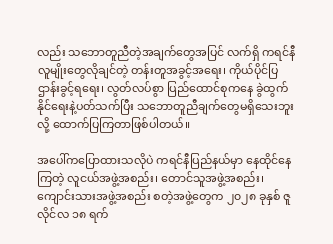လည်း သဘောတူညီတဲ့အချက်တွေအပြင် လက်ရှိ ကရင်နီလူမျိုးတွေလိုချင်တဲ့ တန်းတူအခွင့်အရေး၊ ကိုယ်ပိုင်ပြဌာန်းခွင့်ရရေး၊ လွတ်လပ်စွာ ပြည်ထောင်စုကနေ ခွဲထွက်နိုင်ရေးနဲ့ပတ်သက်ပြီး သဘောတူညီချက်တွေမရှိသေးဘူးလို့ ထောက်ပြကြတာဖြစ်ပါတယ်။

အပေါ်ကပြောထားသလိုပဲ ကရင်နီပြည်နယ်မှာ နေထိုင်နေကြတဲ့ လူငယ်အဖွဲ့အစည်း၊ တောင်သူအဖွဲ့အစည်း၊ ကျောင်းသားအဖွဲ့အစည်း စတဲ့အဖွဲ့တွေက ၂၀၂၈ ခုနှစ် ဇူလိုင်လ ၁၈ ရက်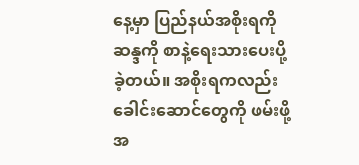နေ့မှာ ပြည်နယ်အစိုးရကို ဆန္ဒကို စာနဲ့ရေးသားပေးပို့ခဲ့တယ်။ အစိုးရကလည်း ခေါင်းဆောင်တွေကို ဖမ်းဖို့ အ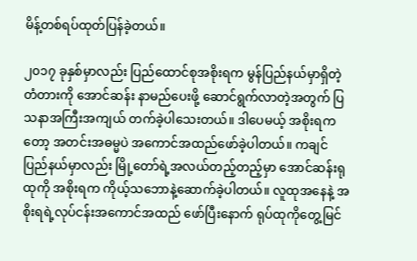မိန့်တစ်ရပ်ထုတ်ပြန်ခဲ့တယ်။

၂၀၁၇ ခုနှစ်မှာလည်း ပြည်ထောင်စုအစိုးရက မွန်ပြည်နယ်မှာရှိတဲ့ တံတားကို အောင်ဆန်း နာမည်ပေးဖို့ ဆောင်ရွက်လာတဲ့အတွက် ပြသနာအကြီးအကျယ် တက်ခဲ့ပါသေးတယ်။ ဒါပေမယ့် အစိုးရကတော့ အတင်းအဓမ္မပဲ အကောင်အထည်ဖော်ခဲ့ပါတယ်။ ကချင်ပြည်နယ်မှာလည်း မြို့တော်ရဲ့အလယ်တည့်တည့်မှာ အောင်ဆန်းရုထုကို အစိုးရက ကိုယ့်သဘောနဲ့ဆောက်ခဲ့ပါတယ်။ လူထုအနေနဲ့ အစိုးရရဲ့လုပ်ငန်းအကောင်အထည် ဖော်ပြီးနောက် ရုပ်ထုကိုတွေ့မြင်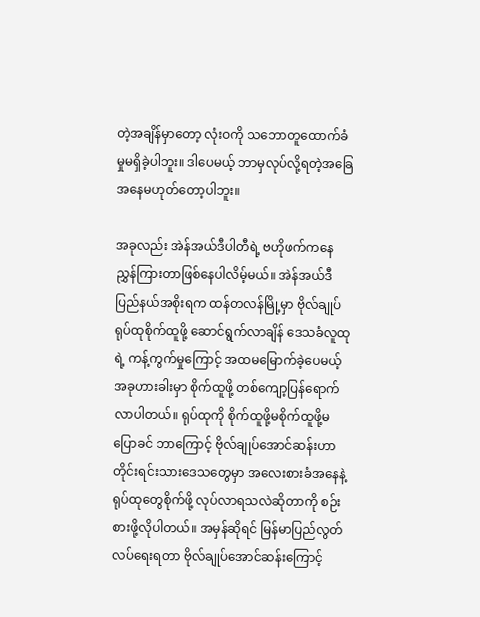တဲ့အချိန်မှာတော့ လုံးဝကို သဘောတူထောက်ခံမှုမရှိခဲ့ပါဘူး။ ဒါပေမယ့် ဘာမှလုပ်လို့ရတဲ့အခြေအနေမဟုတ်တော့ပါဘူး။

အခုလည်း အဲန်အယ်ဒီပါတီရဲ့ ဗဟိုဖက်ကနေ ညွှန်ကြားတာဖြစ်နေပါလိမ့်မယ်။ အဲန်အယ်ဒီ ပြည်နယ်အစိုးရက ထန်တလန်မြို့မှာ ဗိုလ်ချုပ်ရုပ်ထုစိုက်ထူဖို့ ဆောင်ရွက်လာချိန် ဒေသခံလူထုရဲ့ ကန့်ကွက်မှုကြောင့် အထမမြောက်ခဲ့ပေမယ့် အခုဟားခါးမှာ စိုက်ထူဖို့ တစ်ကျော့ပြန်ရောက်လာပါတယ်။ ရုပ်ထုကို စိုက်ထူဖို့မစိုက်ထူဖို့မပြောခင် ဘာကြောင့် ဗိုလ်ချုပ်အောင်ဆန်းဟာ တိုင်းရင်းသားဒေသတွေမှာ အလေးစားခံအနေနဲ့ ရုပ်ထုတွေစိုက်ဖို့ လုပ်လာရသလဲဆိုတာကို စဉ်းစားဖို့လိုပါတယ်။ အမှန်ဆိုရင် မြန်မာပြည်လွတ်လပ်ရေးရတာ ဗိုလ်ချုပ်အောင်ဆန်းကြောင့်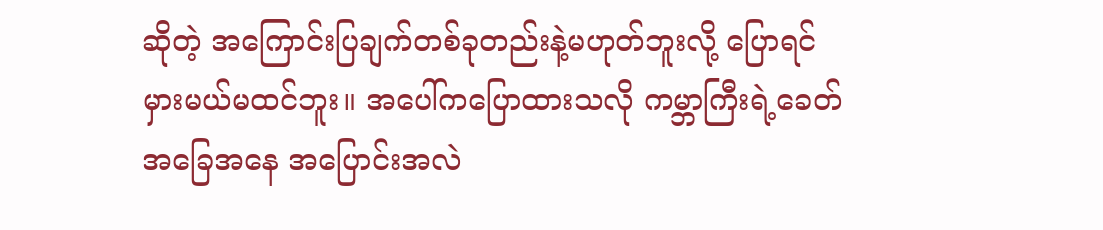ဆိုတဲ့ အကြောင်းပြချက်တစ်ခုတည်းနဲ့မဟုတ်ဘူးလို့ ပြောရင် မှားမယ်မထင်ဘူး။ အပေါ်ကပြောထားသလို ကမ္ဘာကြီးရဲ့ခေတ်အခြေအနေ အပြောင်းအလဲ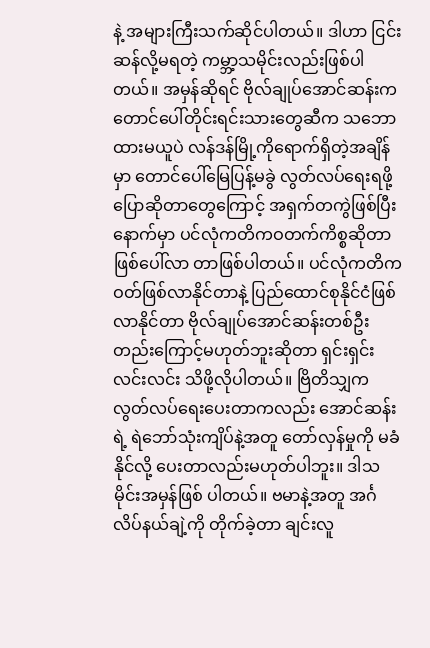နဲ့ အများကြီးသက်ဆိုင်ပါတယ်။ ဒါဟာ ငြင်းဆန်လို့မရတဲ့ ကမ္ဘာ့သမိုင်းလည်းဖြစ်ပါတယ်။ အမှန်ဆိုရင် ဗိုလ်ချုပ်အောင်ဆန်းက တောင်ပေါ်တိုင်းရင်းသားတွေဆီက သဘောထားမယူပဲ လန်ဒန်မြို့ကိုရောက်ရှိတဲ့အချိန်မှာ တောင်ပေါ်မြေပြန့်မခွဲ လွတ်လပ်ရေးရဖို့ ပြောဆိုတာတွေကြောင့် အရှက်တကွဲဖြစ်ပြီးနောက်မှာ ပင်လုံကတိကဝတက်ကိစ္စဆိုတာ ဖြစ်ပေါ်လာ တာဖြစ်ပါတယ်။ ပင်လုံကတိကဝတ်ဖြစ်လာနိုင်တာနဲ့ ပြည်ထောင်စုနိုင်ငံဖြစ် လာနိုင်တာ ဗိုလ်ချုပ်အောင်ဆန်းတစ်ဦးတည်းကြောင့်မဟုတ်ဘူးဆိုတာ ရှင်းရှင်းလင်းလင်း သိဖို့လိုပါတယ်။ ဗြိတိသျှက လွတ်လပ်ရေးပေးတာကလည်း အောင်ဆန်းရဲ့ ရဲဘော်သုံးကျိပ်နဲ့အတူ တော်လှန်မှုကို မခံနိုင်လို့ ပေးတာလည်းမဟုတ်ပါဘူး။ ဒါသမိုင်းအမှန်ဖြစ် ပါတယ်။ ဗမာနဲ့အတူ အင်္ဂလိပ်နယ်ချဲ့ကို တိုက်ခဲ့တာ ချင်းလူ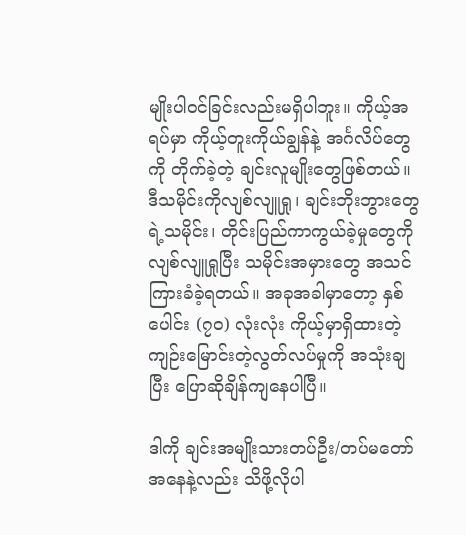မျိုးပါဝင်ခြင်းလည်းမရှိပါဘူး။ ကိုယ့်အရပ်မှာ ကိုယ့်တူးကိုယ်ချွန်နဲ့ အင်္ဂလိပ်တွေကို တိုက်ခဲ့တဲ့ ချင်းလူမျိုးတွေဖြစ်တယ်။ ဒီသမိုင်းကိုလျစ်လျူရှု၊ ချင်းဘိုးဘွားတွေရဲ့သမိုင်း၊ တိုင်းပြည်ကာကွယ်ခဲ့မှုတွေကို လျစ်လျူရှုပြီး သမိုင်းအမှားတွေ အသင်ကြားခံခဲ့ရတယ်။ အခုအခါမှာတော့ နှစ်ပေါင်း (၇၀) လုံးလုံး ကိုယ့်မှာရှိထားတဲ့ ကျဉ်းမြောင်းတဲ့လွတ်လပ်မှုကို အသုံးချပြီး ပြောဆိုချိန်ကျနေပါပြီ။

ဒါကို ချင်းအမျိုးသားတပ်ဦး/တပ်မတော်အနေနဲ့လည်း သိဖို့လိုပါ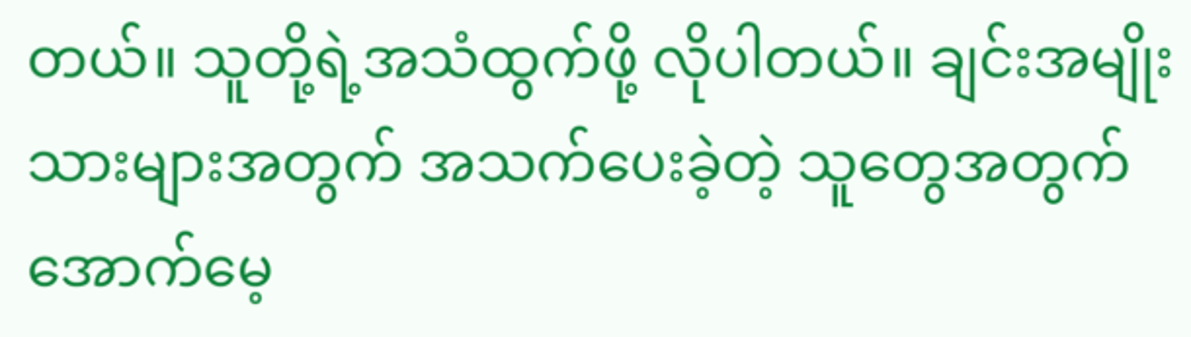တယ်။ သူတို့ရဲ့အသံထွက်ဖို့ လိုပါတယ်။ ချင်းအမျိုးသားများအတွက် အသက်ပေးခဲ့တဲ့ သူတွေအတွက် အောက်မေ့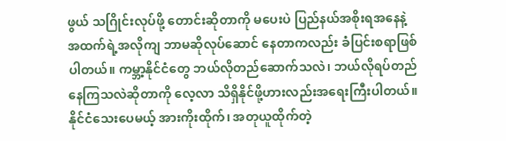ဖွယ် သဂြိုင်းလုပ်ဖို့ တောင်းဆိုတာကို မပေးပဲ ပြည်နယ်အစိုးရအနေနဲ့ အထက်ရဲ့အလိုကျ ဘာမဆိုလုပ်ဆောင် နေတာကလည်း ခံပြင်းစရာဖြစ်ပါတယ်။ ကမ္ဘာ့နိုင်ငံတွေ ဘယ်လိုတည်ဆောက်သလဲ၊ ဘယ်လိုရပ်တည်နေကြသလဲဆိုတာကို လေ့လာ သိရှိနိုင်ဖို့ဟားလည်းအရေးကြီးပါတယ်။ နိုင်ငံသေးပေမယ့် အားကိုးထိုက်၊ အတုယူထိုက်တဲ့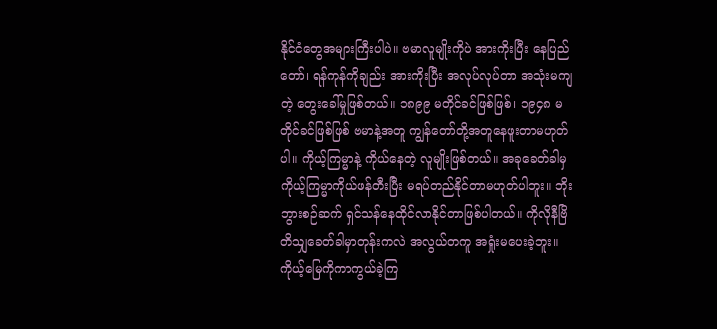နိုင်ငံတွေအများကြီးပါပဲ။ ဗမာလူမျိုးကိုပဲ အားကိုးပြီး နေပြည်တော်၊ ရန်ကုန်ကိုချည်း အားကိုးပြီး အလုပ်လုပ်တာ အသုံးမကျတဲ့ တွေးခေါ်မှုဖြစ်တယ်။ ၁၈၉၉ မတိုင်ခင်ဖြစ်ဖြစ်၊ ၁၉၄၈ မတိုင်ခင်ဖြစ်ဖြစ် ဗမာနဲ့အတူ ကျွန်တော်တို့အတူနေဖူးတာမဟုတ်ပါ။ ကိုယ့်ကြမ္မာနဲ့ ကိုယ်နေတဲ့ လူမျိုးဖြစ်တယ်။ အခုခေတ်ခါမှ ကိုယ့်ကြမ္မာကိုယ်ဖန်တီးပြီး မရပ်တည်နိုင်တာမဟုတ်ပါဘူး။ ဘိုးဘွားစဉ်ဆက် ရှင်သန်နေထိုင်လာနိုင်တာဖြစ်ပါတယ်။ ကိုလိုနီဗြိတိသျှခေတ်ခါမှာတုန်းကလဲ အလွယ်တကူ အရှုံးမပေးခဲ့ဘူး။ ကိုယ့်မြေကိုကာကွယ်ခဲ့ကြ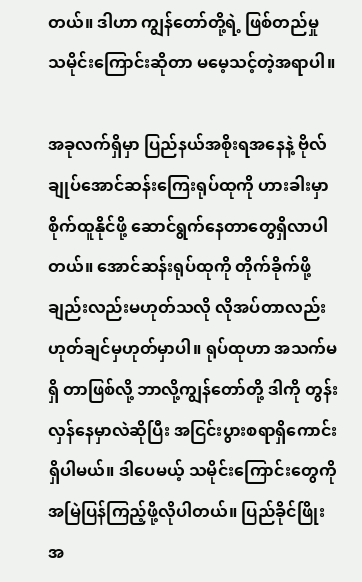တယ်။ ဒါဟာ ကျွန်တော်တို့ရဲ့ ဖြစ်တည်မှု သမိုင်းကြောင်းဆိုတာ မမေ့သင့်တဲ့အရာပါ။

အခုလက်ရှိမှာ ပြည်နယ်အစိုးရအနေနဲ့ ဗိုလ်ချုပ်အောင်ဆန်းကြေးရုပ်ထုကို ဟားခါးမှာ စိုက်ထူနိုင်ဖို့ ဆောင်ရွက်နေတာတွေရှိလာပါတယ်။ အောင်ဆန်းရုပ်ထုကို တိုက်ခိုက်ဖို့ ချည်းလည်းမဟုတ်သလို လိုအပ်တာလည်း ဟုတ်ချင်မှဟုတ်မှာပါ။ ရုပ်ထုဟာ အသက်မရှိ တာဖြစ်လို့ ဘာလို့ကျွန်တော်တို့ ဒါကို တွန်းလှန်နေမှာလဲဆိုပြီး အငြင်းပွားစရာရှိကောင်းရှိပါမယ်။ ဒါပေမယ့် သမိုင်းကြောင်းတွေကို အမြဲပြန်ကြည့်ဖို့လိုပါတယ်။ ပြည်ခိုင်ဖြိုးအ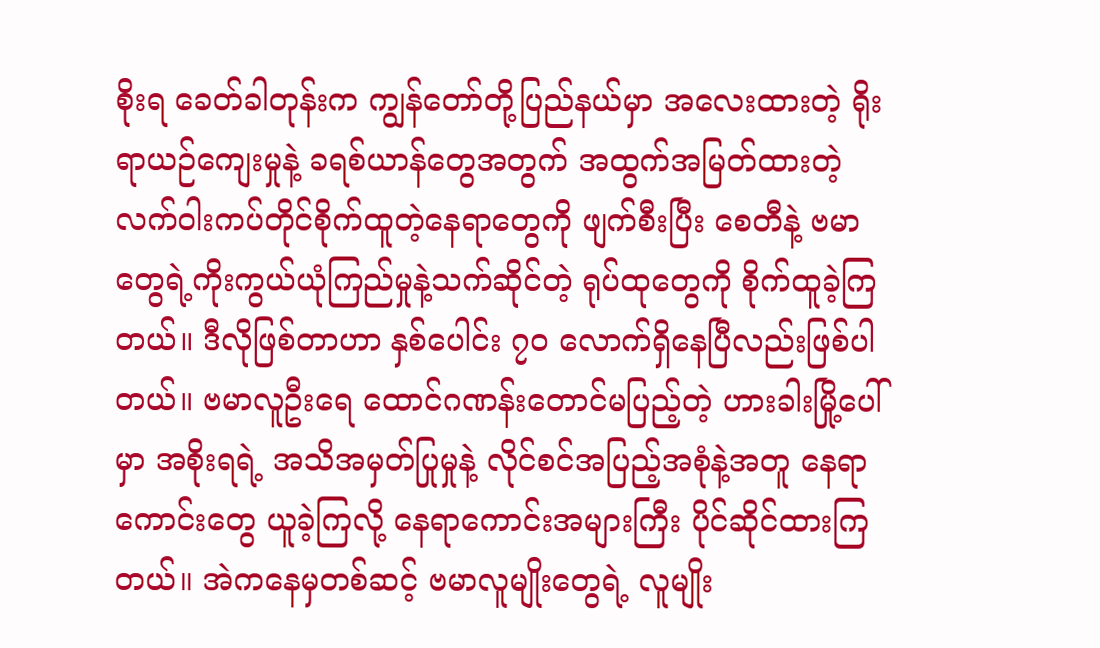စိုးရ ခေတ်ခါတုန်းက ကျွန်တော်တို့ပြည်နယ်မှာ အလေးထားတဲ့ ရိုးရာယဉ်ကျေးမှုနဲ့ ခရစ်ယာန်တွေအတွက် အထွက်အမြတ်ထားတဲ့ လက်ဝါးကပ်တိုင်စိုက်ထူတဲ့နေရာတွေကို ဖျက်စီးပြီး စေတီနဲ့ ဗမာတွေရဲ့ကိုးကွယ်ယုံကြည်မှုနဲ့သက်ဆိုင်တဲ့ ရုပ်ထုတွေကို စိုက်ထူခဲ့ကြတယ်။ ဒီလိုဖြစ်တာဟာ နှစ်ပေါင်း ၇၀ လောက်ရှိနေပြီလည်းဖြစ်ပါတယ်။ ဗမာလူဦးရေ ထောင်ဂဏန်းတောင်မပြည့်တဲ့ ဟားခါးမြို့ပေါ်မှာ အစိုးရရဲ့ အသိအမှတ်ပြုမှုနဲ့ လိုင်စင်အပြည့်အစုံနဲ့အတူ နေရာကောင်းတွေ ယူခဲ့ကြလို့ နေရာကောင်းအများကြီး ပိုင်ဆိုင်ထားကြတယ်။ အဲကနေမှတစ်ဆင့် ဗမာလူမျိုးတွေရဲ့ လူမျိုး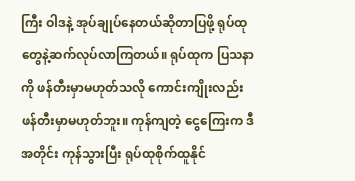ကြီး ဝါဒနဲ့ အုပ်ချုပ်နေတယ်ဆိုတာပြဖို့ ရုပ်ထုတွေနဲ့ဆက်လုပ်လာကြတယ်။ ရုပ်ထုက ပြသနာကို ဖန်တီးမှာမဟုတ်သလို ကောင်းကျိုးလည်း ဖန်တီးမှာမဟုတ်ဘူး။ ကုန်ကျတဲ့ ငွေကြေးက ဒီအတိုင်း ကုန်သွားပြီး ရုပ်ထုစိုက်ထူနိုင်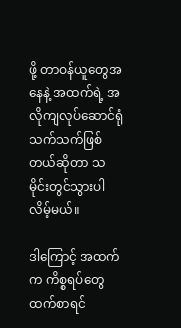ဖို့ တာဝန်ယူတွေအနေနဲ့ အထက်ရဲ့ အလိုကျလုပ်ဆောင်ရုံသက်သက်ဖြစ်တယ်ဆိုတာ သမိုင်းတွင်သွားပါလိမ့်မယ်။

ဒါကြောင့် အထက်က ကိစ္စရပ်တွေထက်စာရင်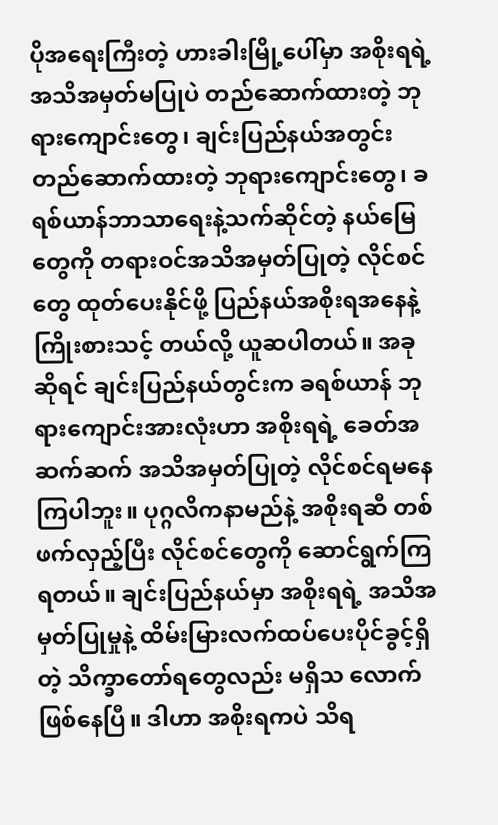ပိုအရေးကြီးတဲ့ ဟားခါးမြို့ပေါ်မှာ အစိုးရရဲ့ အသိအမှတ်မပြုပဲ တည်ဆောက်ထားတဲ့ ဘုရားကျောင်းတွေ၊ ချင်းပြည်နယ်အတွင်း တည်ဆောက်ထားတဲ့ ဘုရားကျောင်းတွေ၊ ခရစ်ယာန်ဘာသာရေးနဲ့သက်ဆိုင်တဲ့ နယ်မြေတွေကို တရားဝင်အသိအမှတ်ပြုတဲ့ လိုင်စင်တွေ ထုတ်ပေးနိုင်ဖို့ ပြည်နယ်အစိုးရအနေနဲ့ ကြိုးစားသင့် တယ်လို့ ယူဆပါတယ်။ အခုဆိုရင် ချင်းပြည်နယ်တွင်းက ခရစ်ယာန် ဘုရားကျောင်းအားလုံးဟာ အစိုးရရဲ့ ခေတ်အဆက်ဆက် အသိအမှတ်ပြုတဲ့ လိုင်စင်ရမနေကြပါဘူး။ ပုဂ္ဂလိကနာမည်နဲ့ အစိုးရဆီ တစ်ဖက်လှည့်ပြီး လိုင်စင်တွေကို ဆောင်ရွက်ကြရတယ်။ ချင်းပြည်နယ်မှာ အစိုးရရဲ့ အသိအမှတ်ပြုမှုနဲ့ ထိမ်းမြားလက်ထပ်ပေးပိုင်ခွင့်ရှိတဲ့ သိက္ခာတော်ရတွေလည်း မရှိသ လောက်ဖြစ်နေပြီ။ ဒါဟာ အစိုးရကပဲ သိရ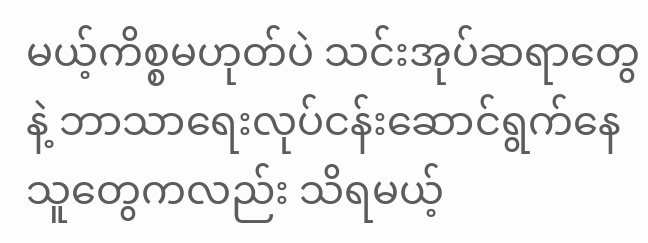မယ့်ကိစ္စမဟုတ်ပဲ သင်းအုပ်ဆရာတွေနဲ့ ဘာသာရေးလုပ်ငန်းဆောင်ရွက်နေသူတွေကလည်း သိရမယ့်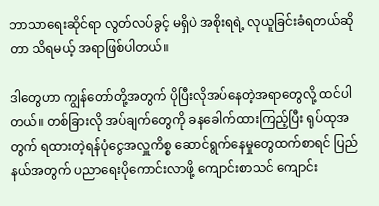ဘာသာရေးဆိုင်ရာ လွတ်လပ်ခွင့် မရှိပဲ အစိုးရရဲ့ လုယူခြင်းခံရတယ်ဆိုတာ သိရမယ့် အရာဖြစ်ပါတယ်။

ဒါတွေဟာ ကျွန်တော်တို့အတွက် ပိုပြီးလိုအပ်နေတဲ့အရာတွေလို့ ထင်ပါတယ်။ တစ်ခြားလို အပ်ချက်တွေကို ခနခေါက်ထားကြည့်ပြီး ရုပ်ထုအတွက် ရထားတဲ့ရန်ပုံငွေအလှူကိစ္စ ဆောင်ရွက်နေမှုတွေထက်စာရင် ပြည်နယ်အတွက် ပညာရေးပိုကောင်းလာဖို့ ကျောင်းစာသင် ကျောင်း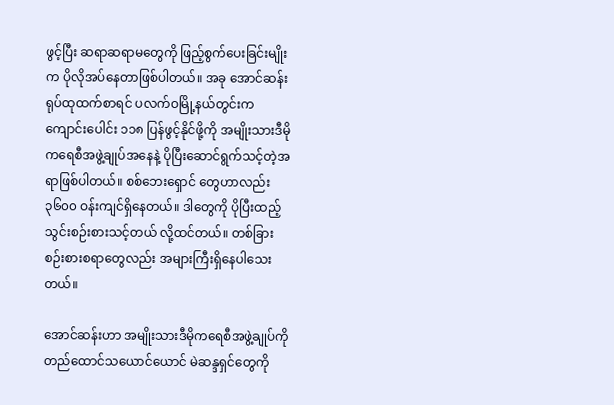ဖွင့်ပြီး ဆရာဆရာမတွေကို ဖြည့်စွက်ပေးခြင်းမျိုးက ပိုလိုအပ်နေတာဖြစ်ပါတယ်။ အခု အောင်ဆန်းရုပ်ထုထက်စာရင် ပလက်ဝမြို့နယ်တွင်းက ကျောင်းပေါင်း ၁၁၈ ပြန်ဖွင့်နိုင်ဖို့ကို အမျိုးသားဒီမိုကရေစီအဖွဲ့ချုပ်အနေနဲ့ ပိုပြီးဆောင်ရွက်သင့်တဲ့အရာဖြစ်ပါတယ်။ စစ်ဘေးရှောင် တွေဟာလည်း ၃၆၀၀ ဝန်းကျင်ရှိနေတယ်။ ဒါတွေကို ပိုပြီးထည့်သွင်းစဉ်းစားသင့်တယ် လို့ထင်တယ်။ တစ်ခြား စဉ်းစားစရာတွေလည်း အများကြီးရှိနေပါသေးတယ်။

အောင်ဆန်းဟာ အမျိုးသားဒီမိုကရေစီအဖွဲ့ချုပ်ကို တည်ထောင်သယောင်ယောင် မဲဆန္ဒရှင်တွေကို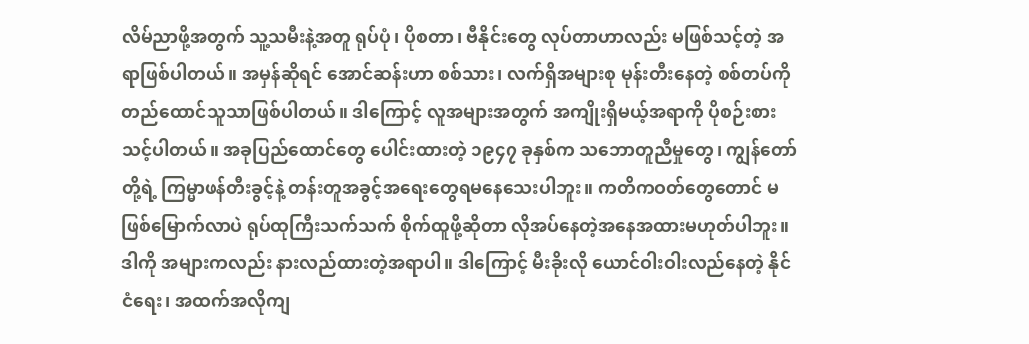လိမ်ညာဖို့အတွက် သူ့သမီးနဲ့အတူ ရုပ်ပုံ၊ ပိုစတာ၊ ဗီနိုင်းတွေ လုပ်တာဟာလည်း မဖြစ်သင့်တဲ့ အရာဖြစ်ပါတယ်။ အမှန်ဆိုရင် အောင်ဆန်းဟာ စစ်သား၊ လက်ရှိအများစု မုန်းတီးနေတဲ့ စစ်တပ်ကို တည်ထောင်သူသာဖြစ်ပါတယ်။ ဒါကြောင့် လူအများအတွက် အကျိုးရှိမယ့်အရာကို ပိုစဉ်းစားသင့်ပါတယ်။ အခုပြည်ထောင်တွေ ပေါင်းထားတဲ့ ၁၉၄၇ ခုနှစ်က သဘောတူညီမှုတွေ၊ ကျွန်တော်တို့ရဲ့ ကြမ္မာဖန်တီးခွင့်နဲ့ တန်းတူအခွင့်အရေးတွေရမနေသေးပါဘူး။ ကတိကဝတ်တွေတောင် မဖြစ်မြောက်လာပဲ ရုပ်ထုကြီးသက်သက် စိုက်ထူဖို့ဆိုတာ လိုအပ်နေတဲ့အနေအထားမဟုတ်ပါဘူး။ ဒါကို အများကလည်း နားလည်ထားတဲ့အရာပါ။ ဒါကြောင့် မီးခိုးလို ယောင်ဝါးဝါးလည်နေတဲ့ နိုင်ငံရေး၊ အထက်အလိုကျ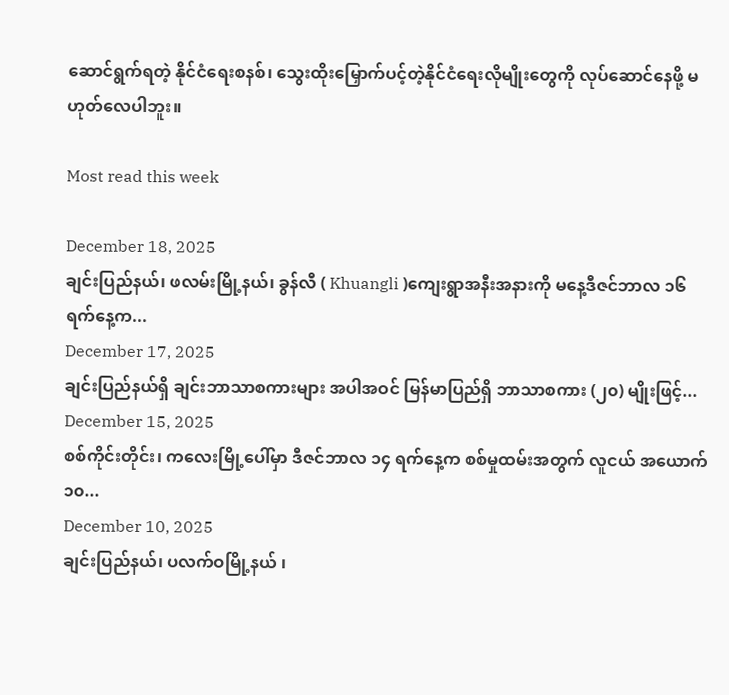ဆောင်ရွက်ရတဲ့ နိုင်ငံရေးစနစ်၊ သွေးထိုးမြှောက်ပင့်တဲ့နိုင်ငံရေးလိုမျိုးတွေကို လုပ်ဆောင်နေဖို့ မဟုတ်လေပါဘူး။

Most read this week

December 18, 2025
ချင်းပြည်နယ်၊ ဖလမ်းမြို့နယ်၊ ခွန်လီ ( Khuangli )ကျေးရွာအနီးအနားကို မနေ့ဒီဇင်ဘာလ ၁၆ ရက်နေ့က...
December 17, 2025
ချင်းပြည်နယ်ရှိ ချင်းဘာသာစကားများ အပါအဝင် မြန်မာပြည်ရှိ ဘာသာစကား (၂၀) မျိုးဖြင့်...
December 15, 2025
စစ်ကိုင်းတိုင်း၊ ကလေးမြို့ပေါ်မှာ ဒီဇင်ဘာလ ၁၄ ရက်နေ့က စစ်မှုထမ်းအတွက် လူငယ် အယောက် ၁၀...
December 10, 2025
ချင်းပြည်နယ်၊ ပလက်ဝမြို့နယ် ၊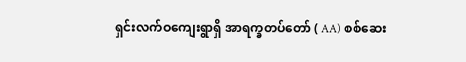ရှင်းလက်ဝကျေးရွာရှိ အာရက္ခတပ်တော် ( AA) စစ်ဆေး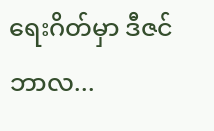ရေးဂိတ်မှာ ဒီဇင်ဘာလ...